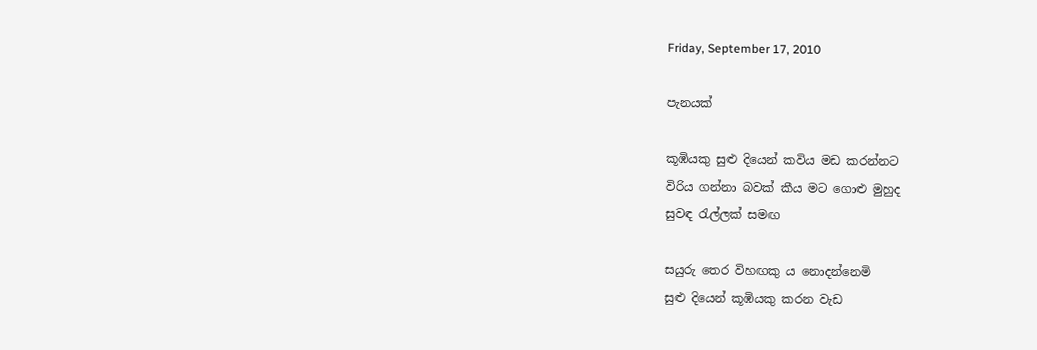Friday, September 17, 2010

පැනයක්

කූඹියකු සුළු දියෙන් කවිය මඩ කරන්නට
විරිය ගන්නා බවක් කීය මට ගොළු මුහුද
සුවඳ රැල්ලක් සමඟ

සයුරු තෙර විහඟකු ය නොදන්නෙමි
සුළු දියෙන් කූඹියකු කරන වැඩ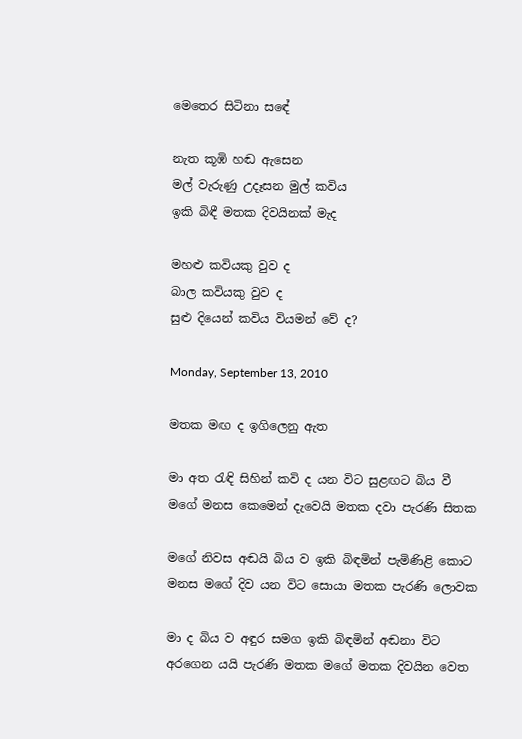මෙතෙර සිටිනා සඳේ

නැත කූඹි හඬ ඇසෙන
මල් වැරුණු උදෑසන මුල් කවිය
ඉකි බිඳී මතක දිවයිනක් මැද

මහළු කවියකු වුව ද
බාල කවියකු වුව ද
සුළු දියෙන් කවිය වියමන් වේ ද?

Monday, September 13, 2010

මතක මඟ ද ඉගිලෙනු ඇත

මා අත රැඳි සිහින් කවි ද යන විට සුළඟට බිය වී
මගේ මනස කෙමෙන් දැවෙයි මතක දවා පැරණි සිතක

මගේ නිවස අඬයි බිය ව ඉකි බිඳමින් පැමිණිළි කොට
මනස මගේ දිව යන විට සොයා මතක පැරණි ලොවක

මා ද බිය ව අඳුර සමග ඉකි බිඳමින් අඬනා විට
අරගෙන යයි පැරණි මතක මගේ මතක දිවයින වෙත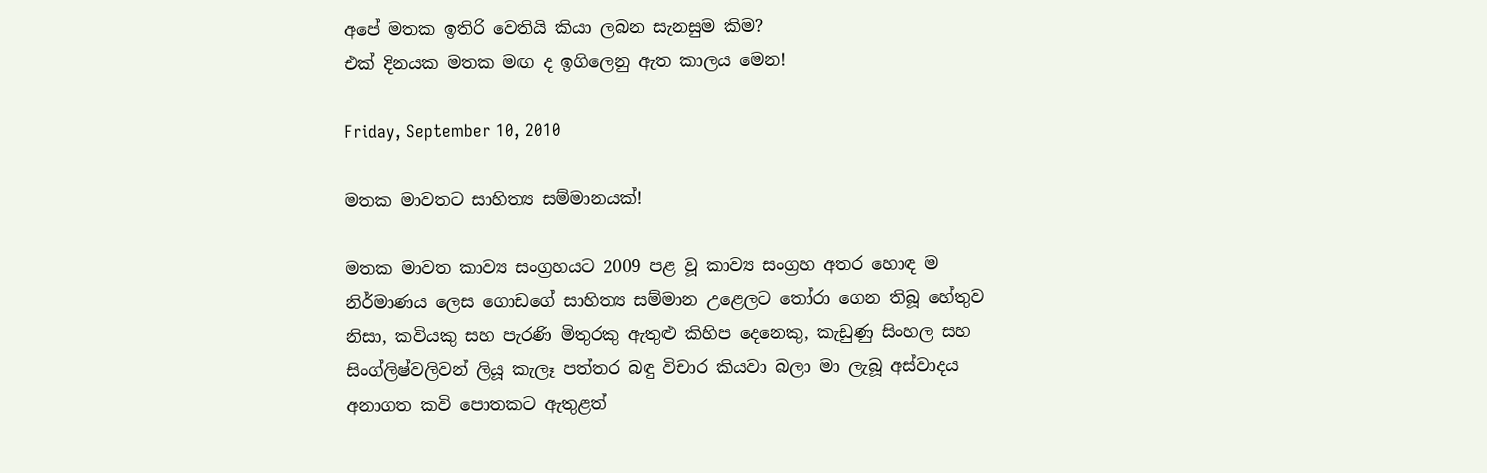අපේ මතක ඉතිරි වෙතියි කියා ලබන සැනසුම කිම?
එක් දිනයක මතක මඟ ද ඉගිලෙනු ඇත කාලය මෙන!

Friday, September 10, 2010

මතක මාවතට සාහිත්‍ය සම්මානයක්!

මතක මාවත කාව්‍ය සංග්‍රහයට 2009 පළ වූ කාව්‍ය සංග්‍රහ අතර හොඳ ම නිර්මාණය ලෙස ගොඩගේ සාහිත්‍ය සම්මාන උළෙලට තෝරා ගෙන තිබූ හේතුව නිසා, කවියකු සහ පැරණි මිතුරකු ඇතුළු කිහිප දෙනෙකු, කැඩුණු සිංහල සහ සිංග්ලිෂ්වලිවන් ලියූ කැලෑ පත්තර බඳු විචාර කියවා බලා මා ලැබූ අස්වාදය අනාගත කවි පොතකට ඇතුළත්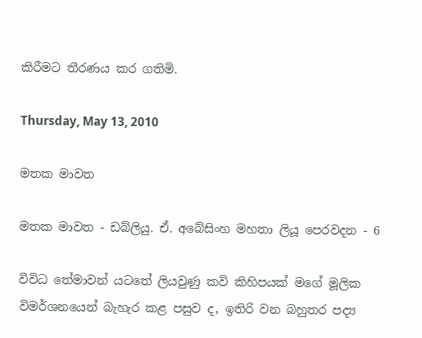කිරීමට තීරණය කර ගතිමි.

Thursday, May 13, 2010

මතක මාවත

මතක මාවත - ඩබ්ලියු. ඒ. අබේසිංහ මහතා ලියූ පෙරවදන - 6

විවිධ තේමාවන් යටතේ ලියවුණු කවි කිහිපයක් මගේ මූලික විමර්ශනයෙන් බැහැර කළ පසුව ද, ඉතිරි වන බහුතර පද්‍ය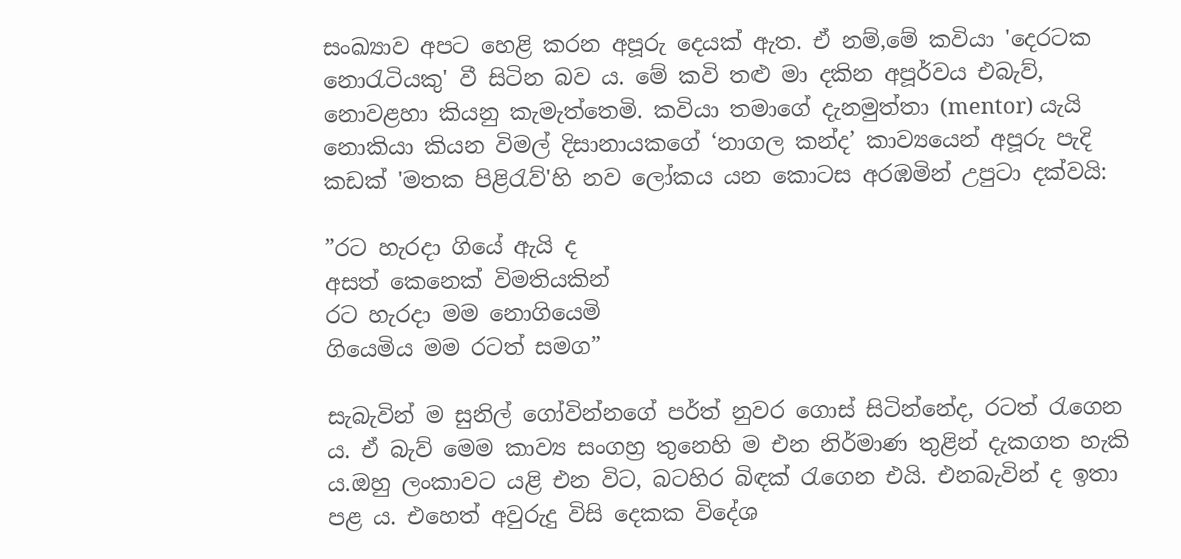සංඛ්‍යාව අපට හෙළි කරන අපූරු දෙයක් ඇත. ඒ නම්,මේ කවියා 'දෙරටක නොරැටියකු' වී සිටින බව ය. මේ කවි තළු මා දකින අපූර්වය එබැව්, නොවළහා කියනු කැමැත්තෙමි. කවියා තමාගේ දැනමුත්තා (mentor) යැයි නොකියා කියන විමල් දිසානායකගේ ‘නාගල කන්ද’ කාව්‍යයෙන් අපූරු පැදි කඩක් 'මතක පිළිරැව්'හි නව ලෝකය යන කොටස අරඹමින් උපුටා දක්වයි:

”රට හැරදා ගියේ ඇයි ද
අසත් කෙනෙක් විමතියකින්
රට හැරදා මම නොගියෙමි
ගියෙමිය මම රටත් සමග”

සැබැවින් ම සුනිල් ගෝවින්නගේ පර්ත් නුවර ගොස් සිටින්නේද, රටත් රැගෙන ය. ඒ බැව් මෙම කාව්‍ය සංගහ්‍ර තුනෙහි ම එන නිර්මාණ තුළින් දැකගත හැකි ය.ඔහු ලංකාවට යළි එන විට, බටහිර බිඳක් රැගෙන එයි. එනබැවින් ද ඉතා පළ ය. එහෙත් අවුරුදු විසි දෙකක විදේශ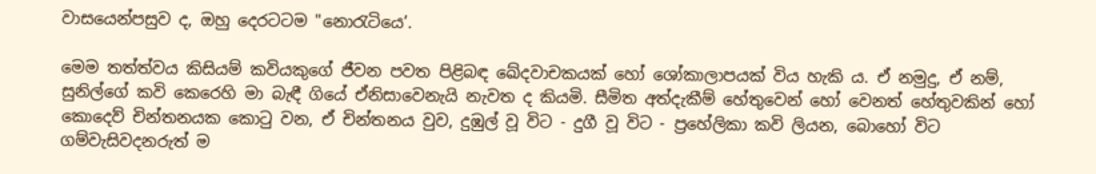වාසයෙන්පසුව ද, ඔහු දෙරටටම "නොරැටියෙ’.

මෙම තත්ත්වය කිසියම් කවියකුගේ ජීවන පවත පිළිබඳ ඛේදවාචකයක් හෝ ශෝකාලාපයක් විය හැකි ය. ඒ නමුදු, ඒ නම්, සුනිල්ගේ කවි කෙරෙහි මා බැඳී ගියේ ඒනිසාවෙනැයි නැවත ද කියමි. සීමිත අත්දැකීම් හේතුවෙන් හෝ වෙනත් හේතුවකින් හෝ
කොදෙව් චින්තනයක කොටු වන, ඒ චින්තනය වුව, දුඹුල් වූ විට - දුගී වූ විට - ප්‍රහේලිකා කවි ලියන, බොහෝ විට ගම්වැසිවදනරුත් ම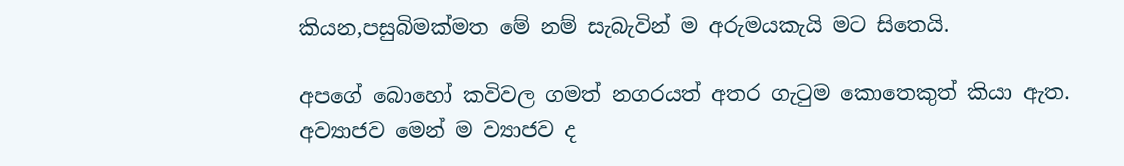කියන,පසුබිමක්මත මේ නම් සැබැවින් ම අරුමයකැයි මට සිතෙයි.

අපගේ බොහෝ කවිවල ගමත් නගරයත් අතර ගැටුම කොතෙකුත් කියා ඇත. අව්‍යාජව මෙන් ම ව්‍යාජව ද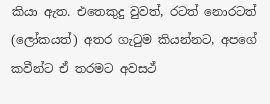කියා ඇත. එතෙකුදු වුවත්, රටත් නොරටත් (ලෝකයත්) අතර ගැටුම කියන්නට, අපගේ කවීන්ට ඒ තරමට අවසථ්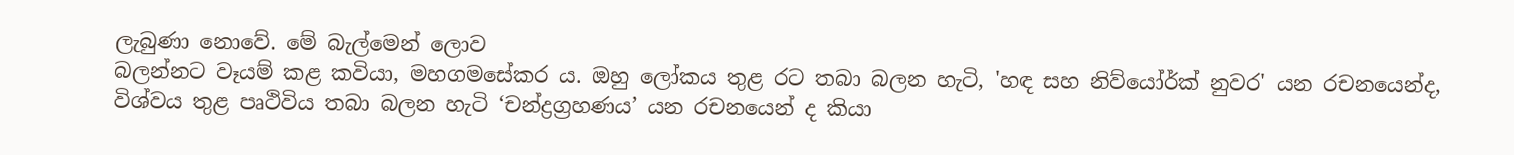ලැබුණා නොවේ. මේ බැල්මෙන් ලොව
බලන්නට වෑයම් කළ කවියා, මහගමසේකර ය. ඔහු ලෝකය තුළ රට තබා බලන හැටි, 'හඳ සහ නිව්යෝර්ක් නුවර' යන රචනයෙන්ද, විශ්වය තුළ පෘථිවිය තබා බලන හැටි ‘චන්ද්‍රග්‍රහණය’ යන රචනයෙන් ද කියා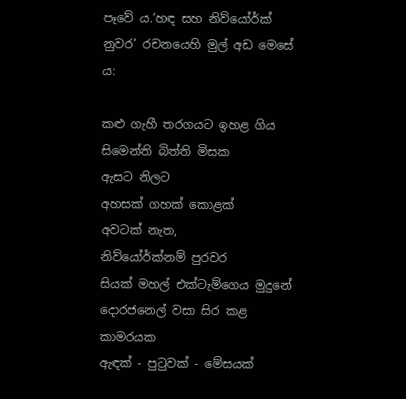පෑවේ ය.‘හඳ සහ නිව්යෝර්ක් නුවර’ රචනයෙහි මුල් අඩ මෙසේ ය:

කළු ගැහී තරගයට ඉහළ ගිය
සිමෙන්ති බිත්ති මිසක
ඇසට නිලට
අහසක් ගහක් කොළක්
අවටක් නැත,
නිව්යෝර්ක්නම් පුරවර
සියක් මහල් එක්ටැම්ගෙය මුදුනේ
දොරජනෙල් වසා සිර කළ කාමරයක
ඇඳක් - පුටුවක් - මේසයක්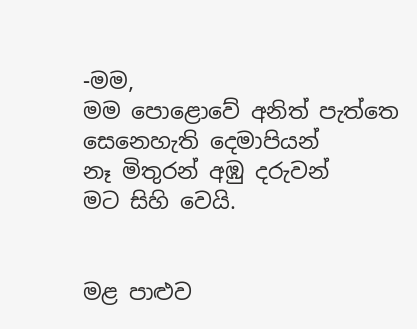-මම,
මම පොළොවේ අනිත් පැත්තෙ
සෙනෙහැති දෙමාපියන්
නෑ මිතුරන් අඹු දරුවන්
මට සිහි වෙයි.


මළ පාළුව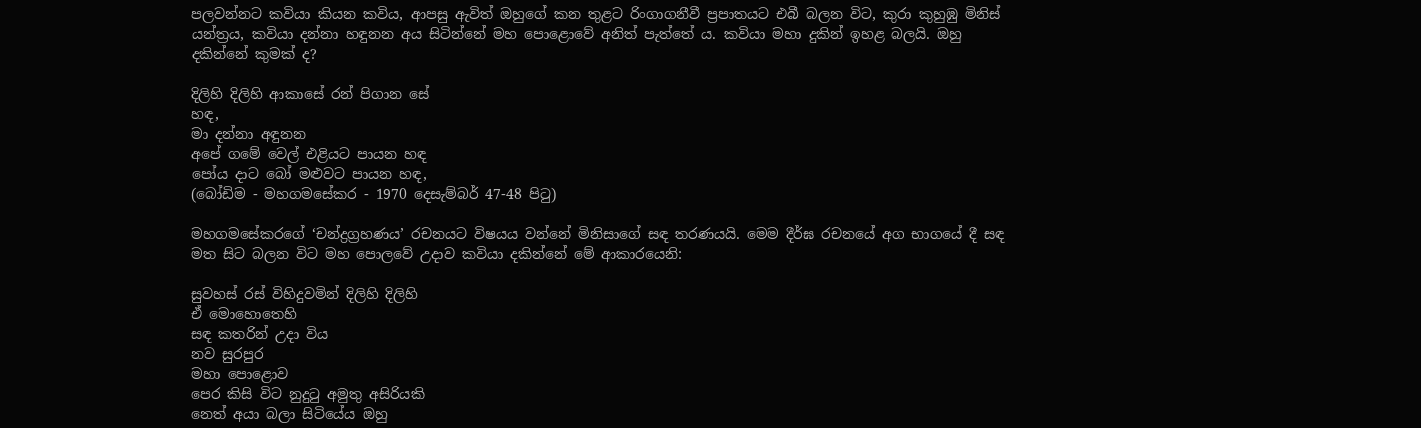පලවන්නට කවියා කියන කවිය, ආපසු ඇවිත් ඔහුගේ කන තුළට රිංගාගනීවී ප්‍රපාතයට එබී බලන විට, කුරා කුහුඹු මිනිස් යන්ත්‍රය, කවියා දන්නා හඳුනන අය සිටින්නේ මහ පොළොවේ අනිත් පැත්තේ ය. කවියා මහා දුකින් ඉහළ බලයි. ඔහු දකින්නේ කුමක් ද?

දිලිහි දිලිහි ආකාසේ රන් පිගාන සේ
හඳ,
මා දන්නා අඳුනන
අපේ ගමේ වෙල් එළියට පායන හඳ
පෝය දාට බෝ මළුවට පායන හඳ,
(බෝඩිම - මහගමසේකර - 1970 දෙසැම්බර් 47-48 පිටු)

මහගමසේකරගේ ‘චන්ද්‍රග්‍රහණය’ රචනයට විෂයය වන්නේ මිනිසාගේ සඳ තරණයයි. මෙම දීර්ඝ රචනයේ අග භාගයේ දී සඳ මත සිට බලන විට මහ පොලවේ උදාව කවියා දකින්නේ මේ ආකාරයෙනි:

සුවහස් රස් විහිදුවමින් දිලිහි දිලිහි
ඒ මොහොතෙහි
සඳ කතරින් උදා විය
නව සුරපුර
මහා පොළොව
පෙර කිසි විට නුදුටු අමුතු අසිරියකි
නෙත් අයා බලා සිටියේය ඔහු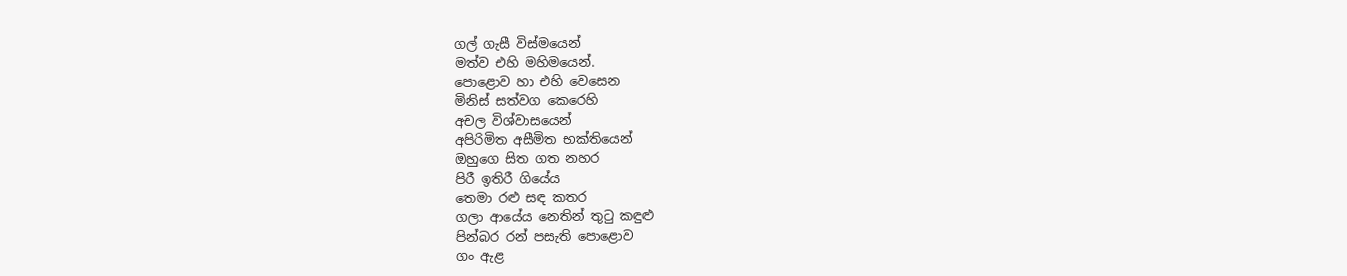ගල් ගැසී විස්මයෙන්
මත්ව එහි මහිමයෙන්.
පොළොව හා එහි වෙසෙන
මිනිස් සත්වග කෙරෙහි
අචල විශ්වාසයෙන්
අපිරිමිත අසීමිත භක්තියෙන්
ඔහුගෙ සිත ගත නහර
පිරී ඉතිරී ගියේය
තෙමා රළු සඳ කතර
ගලා ආයේය නෙතින් තුටු කඳුළු
පින්බර රන් පසැති පොළොව
ගං ඇළ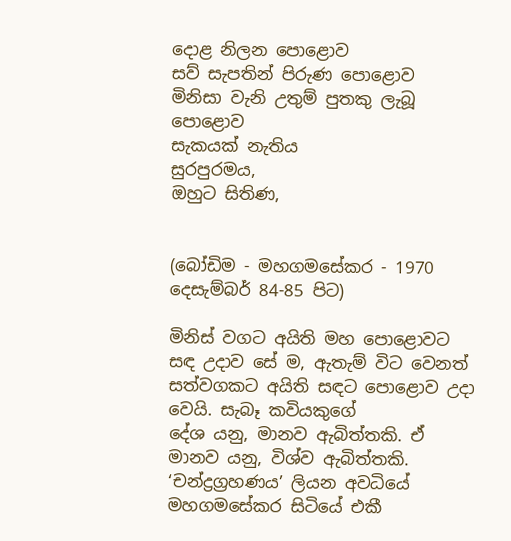දොළ නිලන පොළොව
සව් සැපතින් පිරුණ පොළොව
මිනිසා වැනි උතුම් පුතකු ලැබූ පොළොව
සැකයක් නැතිය
සුරපුරමය,
ඔහුට සිතිණ,


(බෝඩිම - මහගමසේකර - 1970 දෙසැම්බර් 84-85 පිට)

මිනිස් වගට අයිති මහ පොළොවට සඳ උදාව සේ ම, ඇතැම් විට වෙනත් සත්වගකට අයිති සඳට පොළොව උදා වෙයි. සැබෑ කවියකුගේ
දේශ යනු, මානව ඇබිත්තකි. ඒ මානව යනු, විශ්ව ඇබිත්තකි. ‘චන්ද්‍රග්‍රහණය’ ලියන අවධියේ මහගමසේකර සිටියේ එකී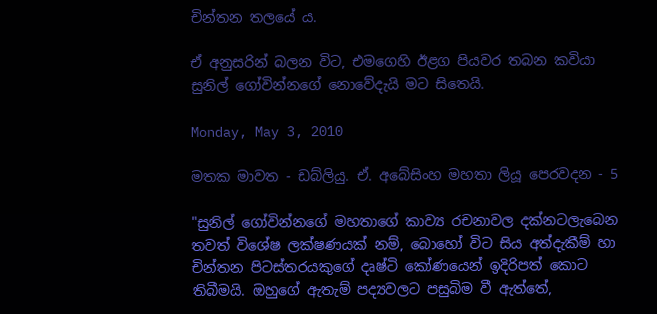චින්තන තලයේ ය.

ඒ අනුසරින් බලන විට, එමගෙහි ඊළග පියවර තබන කවියා සුනිල් ගෝවින්නගේ නොවේදැයි මට සිතෙයි.

Monday, May 3, 2010

මතක මාවත - ඩබ්ලියු. ඒ. අබේසිංහ මහතා ලියූ පෙරවදන - 5

"සුනිල් ගෝවින්නගේ මහතාගේ කාව්‍ය රචනාවල දක්නටලැබෙන තවත් විශේෂ ලක්ෂණයක් නම්, බොහෝ විට සිය අත්දැකීම් හා චින්තන පිටස්තරයකුගේ දෘෂ්ටි කෝණයෙන් ඉදිරිපත් කොට තිබීමයි. ඔහුගේ ඇතැම් පද්‍යවලට පසුබිම වී ඇත්තේ,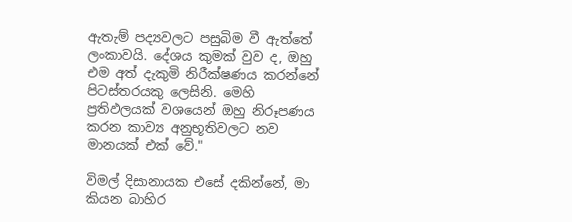ඇතැම් පද්‍යවලට පසුබිම වී ඇත්තේ ලංකාවයි. දේශය කුමක් වුව ද, ඔහු එම අත් දැකුමි නිරීක්ෂණය කරන්නේ පිටස්තරයකු ලෙසිනි. මෙහි ප්‍රතිඵලයක් වශයෙන් ඔහු නිරූපණය කරන කාව්‍ය අනුභූතිවලට නව මානයක් එක් වේ."

විමල් දිසානායක එසේ දකින්නේ, මා කියන බාහිර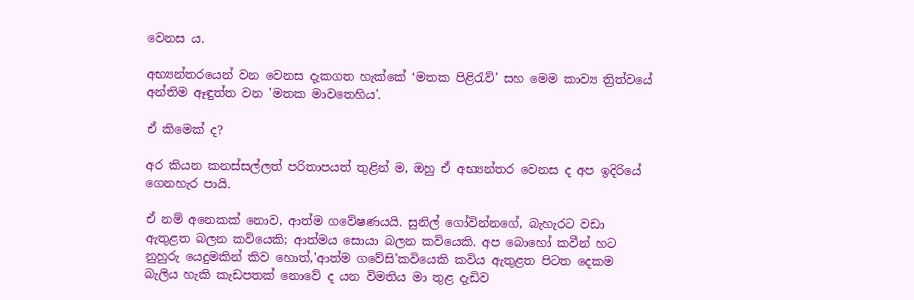වෙනස ය.

අභ්‍යන්තරයෙන් වන වෙනස දැකගත හැක්කේ ‘මතක පිළිරැව්’ සහ මෙම කාව්‍ය ත්‍රිත්වයේ අන්තිම ඈඳුත්ත වන 'මතක මාවතෙහිය'.

ඒ කිමෙක් ද?

අර කියන කනස්සල්ලත් පරිතාපයත් තුළින් ම, ඔහු ඒ අභ්‍යන්තර වෙනස ද අප ඉදිරියේ ගෙනහැර පායි.

ඒ නම් අනෙකක් නොව, ආත්ම ගවේෂණයයි. සුනිල් ගෝවින්නගේ, බැහැරට වඩා ඇතුළත බලන කවියෙකි; ආත්මය සොයා බලන කවියෙකි. අප බොහෝ කවීන් හට නුහුරු යෙදුමකින් කිව හොත්,'ආත්ම ගවේසි’කවියෙකි කවිය ඇතුළත පිටත දෙකම බැලිය හැකි කැඩපතක් නොවේ ද යන විමතිය මා තුළ දැඩිව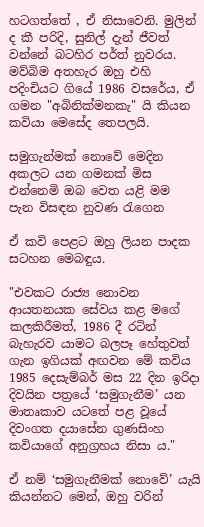හටගත්තේ , ඒ නිසාවෙනි. මුලින් ද කී පරිදි, සුනිල් දැන් ජීවත් වන්නේ බටහිර පර්ත් නුවරය. මව්බිම අතහැර ඔහු එහි පදිංචියට ගියේ 1986 වසරේය, ඒ ගමන "අබිනික්මනකැ" යි කියන කවියා මෙසේද තෙපලයි.

සමුගැන්මක් නොවේ මෙදින
අකලට යන ගමනක් මිස
එන්නෙමි ඔබ වෙත යළි මම
පැන විසඳන නුවණ රැගෙන

ඒ කවි පෙළට ඔහු ලියන පාදක සටහන මෙබඳුය.

"එවකට රාජ්‍ය නොවන ආයතනයක සේවය කළ මගේ කලකිරීමත්, 1986 දී රටින් බැහැරව යාමට බලපෑ හේතුවත් ගැන ඉගියක් අඟවන මේ කවිය 1985 දෙසැම්බර් මස 22 දින ඉරිදා දිවයින පත්‍රයේ ‘සමුගැනීම’ යන මාතෘකාව යටතේ පළ වූයේ දිවංගත දයාසේන ගුණසිංහ කවියාගේ අනුග්‍රහය නිසා ය."

ඒ නම් ‘සමුගැනීමක් නොවේ’ යැයි කියන්නට මෙන්, ඔහු වරින්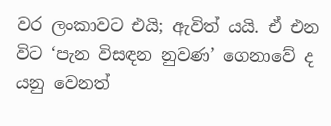වර ලංකාවට එයි; ඇවිත් යයි. ඒ එන විට ‘පැන විසඳන නුවණ’ ගෙනාවේ ද යනු වෙනත්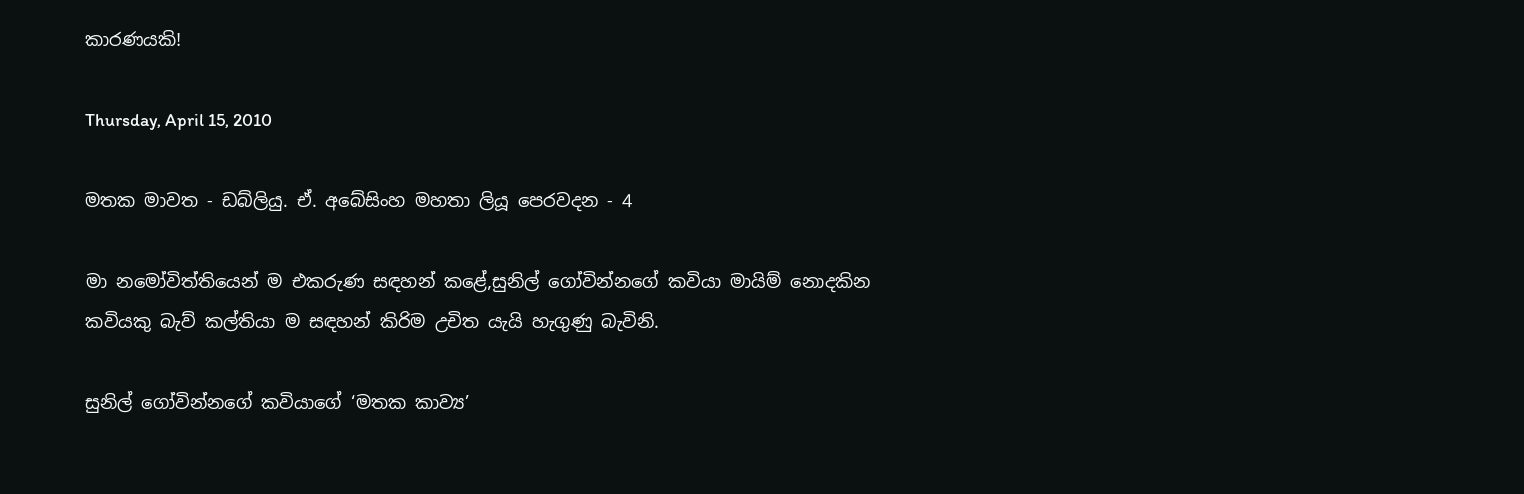කාරණයකි!

Thursday, April 15, 2010

මතක මාවත - ඩබ්ලියු. ඒ. අබේසිංහ මහතා ලියූ පෙරවදන - 4

මා නමෝවිත්තියෙන් ම එකරුණ සඳහන් කළේ,සුනිල් ගෝවින්නගේ කවියා මායිම් නොදකින කවියකු බැව් කල්තියා ම සඳහන් කිරිම උචිත යැයි හැගුණු බැවිනි.

සුනිල් ගෝවින්නගේ කවියාගේ ‘මතක කාව්‍ය’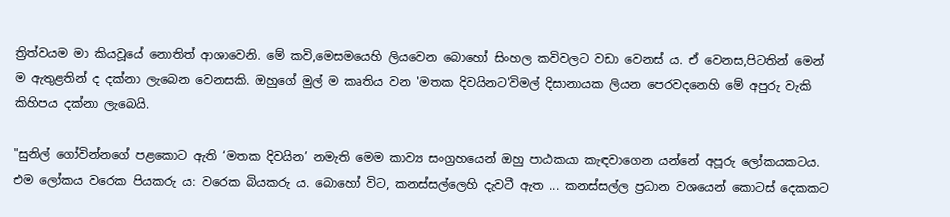ත්‍රිත්වයම මා කියවූයේ නොතිත් ආශාවෙනි. මේ කවි,මෙසමයෙහි ලියවෙන බොහෝ සිංහල කවිවලට වඩා වෙනස් ය. ඒ වෙනස,පිටතින් මෙන් ම ඇතුළතින් ද දක්නා ලැබෙන වෙනසකි. ඔහුගේ මුල් ම කෘතිය වන 'මතක දිවයිනට'විමල් දිසානායක ලියන පෙරවදනෙහි මේ අපුරු වැකි කිහිපය දක්නා ලැබෙයි.

"සුනිල් ගෝවින්නගේ පළකොට ඇති ‘මතක දිවයින’ නමැති මෙම කාව්‍ය සංග්‍රහයෙන් ඔහු පාඨකයා කැඳවාගෙන යන්නේ අපූරු ලෝකයකටය. එම ලෝකය වරෙක පියකරු ය: වරෙක බියකරු ය. බොහෝ විට, කනස්සල්ලෙහි දැවටී ඇත ... කනස්සල්ල ප්‍රධාන වශයෙන් කොටස් දෙකකට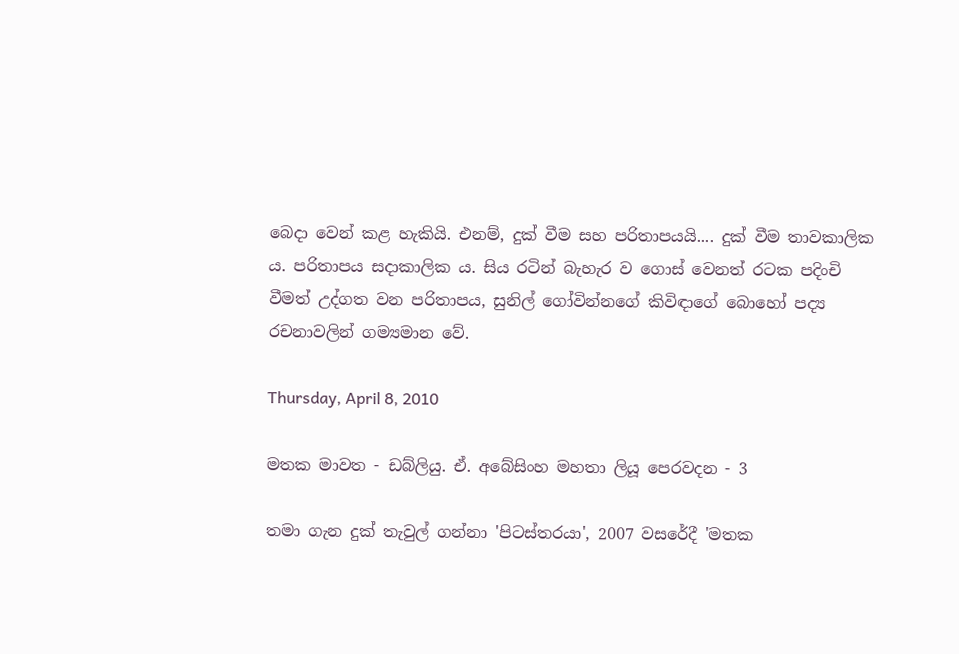බෙදා වෙන් කළ හැකියි. එනම්, දුක් වීම සහ පරිතාපයයි.... දුක් වීම තාවකාලික ය. පරිතාපය සදාකාලික ය. සිය රටින් බැහැර ව ගොස් වෙනත් රටක පදිංචි වීමත් උද්ගත වන පරිතාපය, සුනිල් ගෝවින්නගේ කිවිඳාගේ බොහෝ පද්‍ය රචනාවලින් ගම්‍යමාන වේ.

Thursday, April 8, 2010

මතක මාවත - ඩබ්ලියු. ඒ. අබේසිංහ මහතා ලියූ පෙරවදන - 3

තමා ගැන දුක් තැවුල් ගන්නා 'පිටස්තරයා', 2007 වසරේදී 'මතක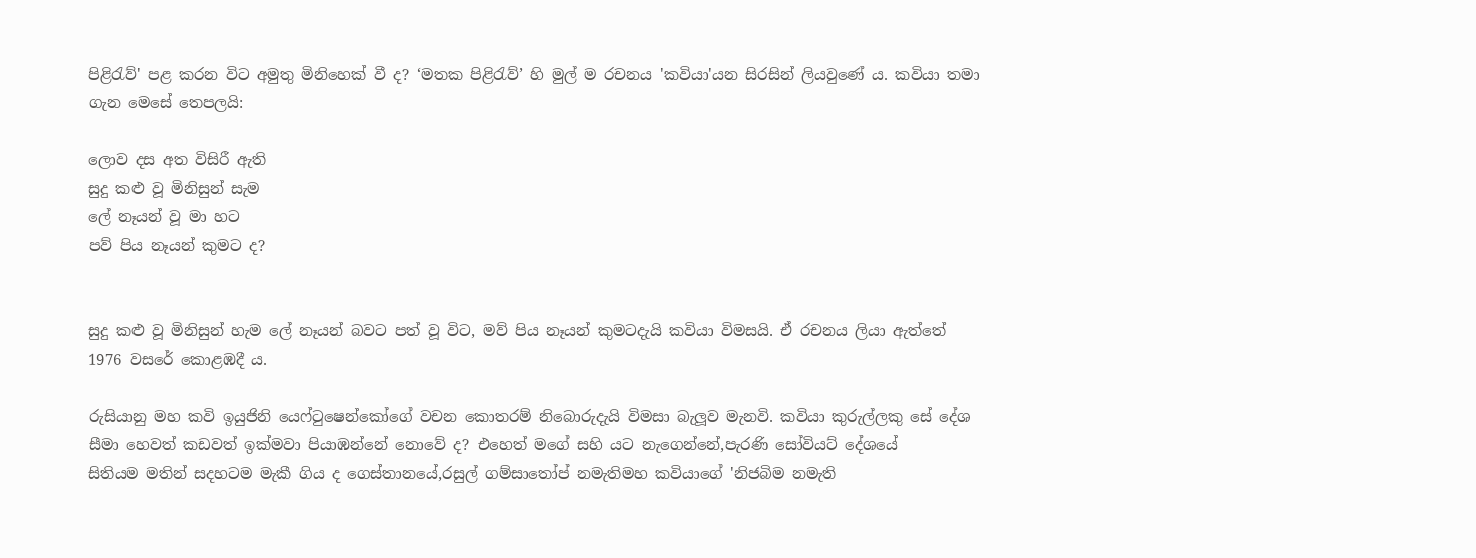පිළිරැව්' පළ කරන විට අමුතු මිනිහෙක් වී ද? ‘මතක පිළිරැව්’ හි මුල් ම රචනය 'කවියා'යන සිරසින් ලියවුණේ ය. කවියා තමා ගැන මෙසේ තෙපලයි:

ලොව දස අත විසිරී ඇති
සුදු කළු වූ මිනිසුන් සැම
ලේ නෑයන් වූ මා හට
පව් පිය නෑයන් කුමට ද?


සුදු කළු වූ මිනිසුන් හැම ලේ නෑයන් බවට පත් වූ විට, මව් පිය නෑයන් කුමටදැයි කවියා විමසයි. ඒ රචනය ලියා ඇත්තේ 1976 වසරේ කොළඹදී ය.

රුසියානු මහ කවි ඉයුජිනි යෙෆ්ටුෂෙන්කෝගේ වචන කොතරම් නිබොරුදැයි විමසා බැලූව මැනවි. කවියා කුරුල්ලකු සේ දේශ සීමා හෙවත් කඩවත් ඉක්මවා පියාඹන්නේ නොවේ ද? එහෙත් මගේ සහි යට නැගෙන්නේ,පැරණි සෝවියට් දේශයේ
සිතියම මතින් සදහටම මැකී ගිය ද ගෙස්තානයේ,රසුල් ගම්සාතෝප් නමැතිමහ කවියාගේ 'නිජබිම නමැති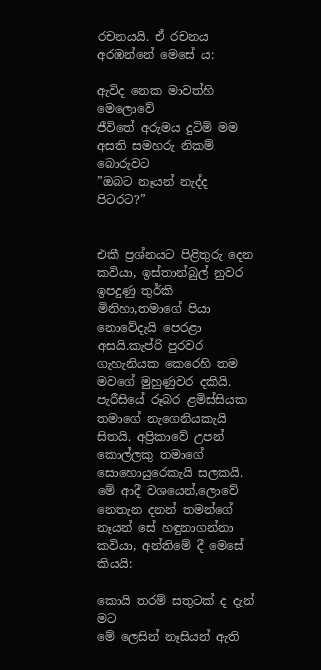රචනයයි. ඒ රචනය අරඹන්නේ මෙසේ ය:

ඇවිද නෙක මාවත්හි මෙලොවේ
ජීවිතේ අරුමය දුටිමි මම
අසති සමහරු නිකම් බොරුවට
”ඔබට නෑයන් නැද්ද පිටරට?”


එකී ප්‍රශ්නයට පිළිතුරු දෙන කවියා, ඉස්තාන්බුල් නුවර ඉපදුණු තුර්කි මිනිහා,තමාගේ පියා නොවේදැයි පෙරළා අසයි.කැප්රි පුරවර ගැහැනියක කෙරෙහි තම මවගේ මුහුණුවර දකියි. පැරීසියේ රූබර ළමිස්සියක තමාගේ නැගෙනියකැයි සිතයි. අප්‍රිකාවේ උපන් කොල්ලකු තමාගේ සොහොයුරෙකැයි සලකයි. මේ ආදී වශයෙන්,ලොවේ නෙතැන දනන් තමන්ගේ නෑයන් සේ හඳුනාගන්නා කවියා, අන්තිමේ දී මෙසේ කියයි:

කොයි තරම් සතුටක් ද දැන් මට
මේ ලෙසින් නෑසියන් ඇති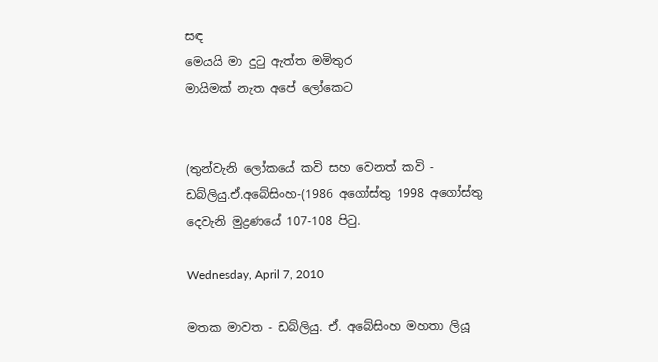සඳ
මෙයයි මා දුටු ඇත්ත මමිතුර
මායිමක් නැත අපේ ලෝකෙට


(තුන්වැනි ලෝකයේ කවි සහ වෙනත් කවි - ඩබ්ලියු.ඒ.අබේසිංහ-(1986 අගෝස්තු 1998 අගෝස්තු දෙවැනි මුද්‍රණයේ 107-108 පිටු.

Wednesday, April 7, 2010

මතක මාවත - ඩබ්ලියු. ඒ. අබේසිංහ මහතා ලියූ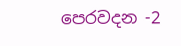පෙරවදන -2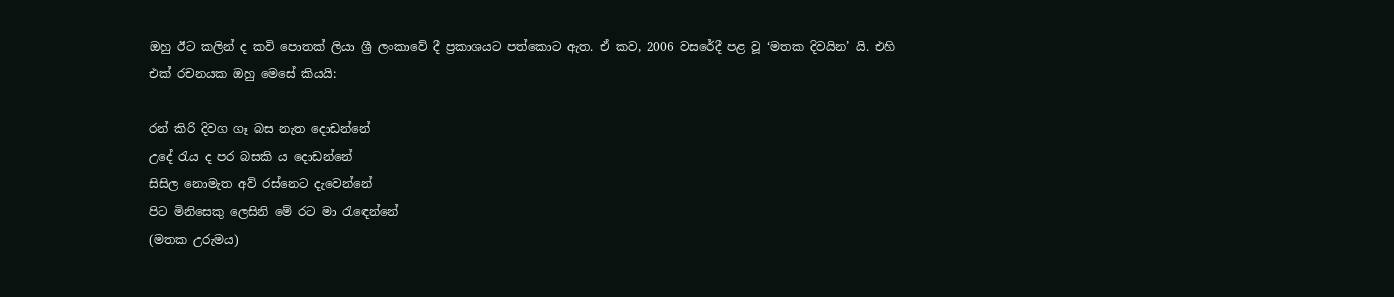ඔහු ඊට කලින් ද කවි පොතක් ලියා ශ්‍රී ලංකාවේ දී ප්‍රකාශයට පත්කොට ඇත. ඒ කව, 2006 වසරේදී පළ වූ ‘මතක දිවයින’ යි. එහි එක් රචනයක ඔහු මෙසේ කියයි:

රන් කිරි දිවග ගෑ බස නැත දොඩන්නේ
උදේ රැය ද පර බසකි ය දොඩන්නේ
සිසිල නොමැත අව් රස්නෙට දැවෙන්නේ
පිට මිනිසෙකු ලෙසිනි මේ රට මා රැඳෙන්නේ
(මතක උරුමය)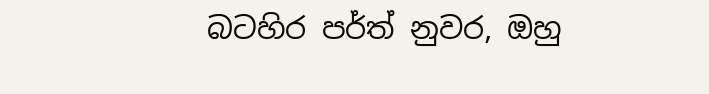බටහිර පර්ත් නුවර, ඔහු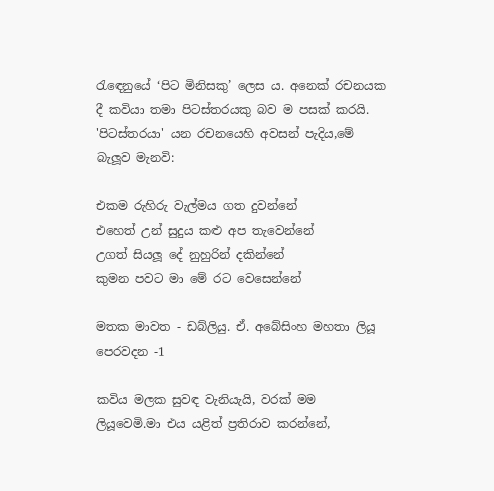රැඳෙනුයේ ‘පිට මිනිසකු’ ලෙස ය. අනෙක් රචනයක දී කවියා තමා පිටස්තරයකු බව ම පසක් කරයි. 'පිටස්තරයා' යන රචනයෙහි අවසන් පැදිය,මේ බැලූව මැනවි:

එකම රුහිරු වැල්මය ගත දුවන්නේ
එහෙත් උන් සුදුය කළු අප තැවෙන්නේ
උගත් සියලූ දේ නුහුරින් දකින්නේ
කුමන පවට මා මේ රට වෙසෙන්නේ

මතක මාවත - ඩබ්ලියු. ඒ. අබේසිංහ මහතා ලියූ පෙරවදන -1

කවිය මලක සුවඳ වැනියැයි, වරක් මම ලියූවෙමි.මා එය යළිත් ප්‍රතිරාව කරන්නේ,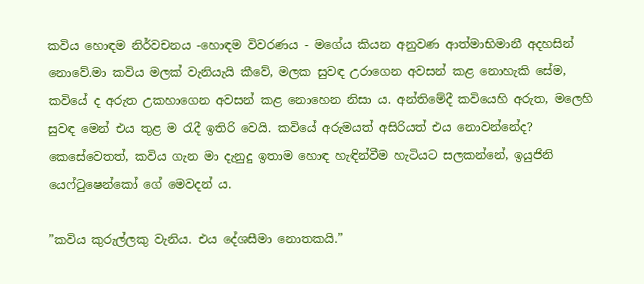කවිය හොඳම නිර්වචනය -හොඳම විවරණය - මගේය කියන අනුවණ ආත්මාභිමානී අදහසින් නොවේ.මා කවිය මලක් වැනියැයි කීවේ, මලක සුවඳ උරාගෙන අවසන් කළ නොහැකි සේම, කවියේ ද අරුත උකහාගෙන අවසන් කළ නොහෙන නිසා ය. අන්තිමේදී කවියෙහි අරුත, මලෙහි සුවඳ මෙන් එය තුළ ම රැදී ඉතිරි වෙයි. කවියේ අරුමයත් අසිරියත් එය නොවන්නේද? කෙසේවෙතත්, කවිය ගැන මා දැනුදු ඉතාම හොඳ හැඳින්වීම හැටියට සලකන්නේ, ඉයුජිනි යෙෆ්ටුෂෙන්කෝ ගේ මෙවදන් ය.

”කවිය කුරුල්ලකු වැනිය. එය දේශසීමා නොතකයි.”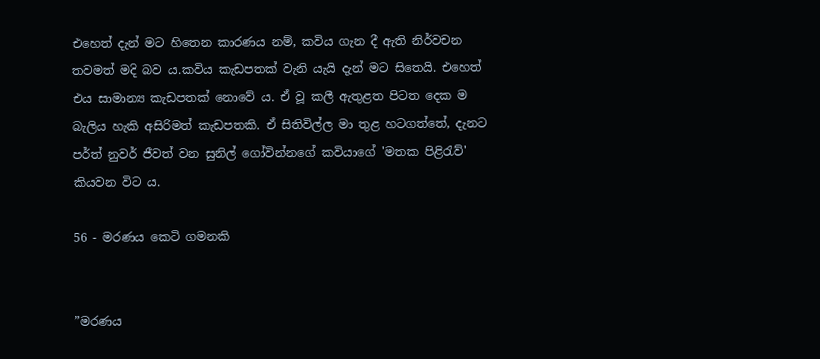එහෙත් දැන් මට හිතෙන කාරණය නම්, කවිය ගැන දී ඇති නිර්වචන තවමත් මදි බව ය.කවිය කැඩපතක් වැනි යැයි දැන් මට සිතෙයි. එහෙත් එය සාමාන්‍ය කැඩපතක් නොවේ ය. ඒ වූ කලී ඇතුළත පිටත දෙක ම බැලිය හැකි අසිරිමත් කැඩපතකි. ඒ සිතිවිල්ල මා තුළ හටගත්තේ, දැනට පර්ත් නුවර් ජීවත් වන සුනිල් ගෝවින්නගේ කවියාගේ 'මතක පිළිරැව්' කියවන විට ය.

56 - මරණය කෙටි ගමනකි


”මරණය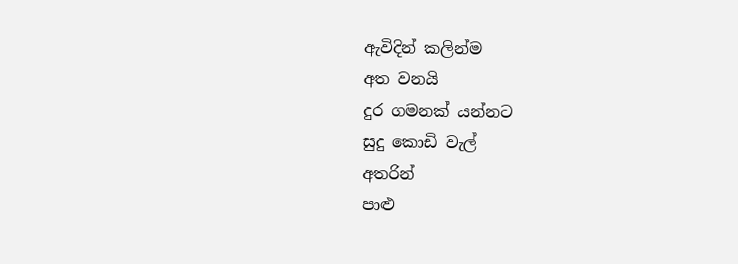ඇවිදින් කලින්ම
අත වනයි
දුර ගමනක් යන්නට
සුදු කොඩි වැල්
අතරින්
පාළු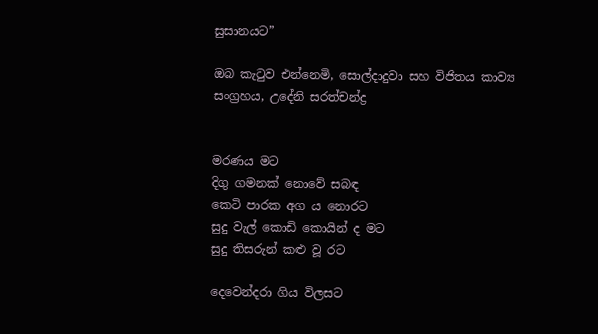සුසානයට”

ඔබ කැටුව එන්නෙමි, සොල්දාදුවා සහ විජිතය කාව්‍ය සංග්‍රහය, උදේනි සරත්චන්ද්‍ර


මරණය මට
දිගු ගමනක් නොවේ සබඳ
කෙටි පාරක අග ය නොරට
සුදු වැල් කොඩි කොයින් ද මට
සුදු තිසරුන් කළු වූ රට

දෙවෙන්දරා ගිය විලසට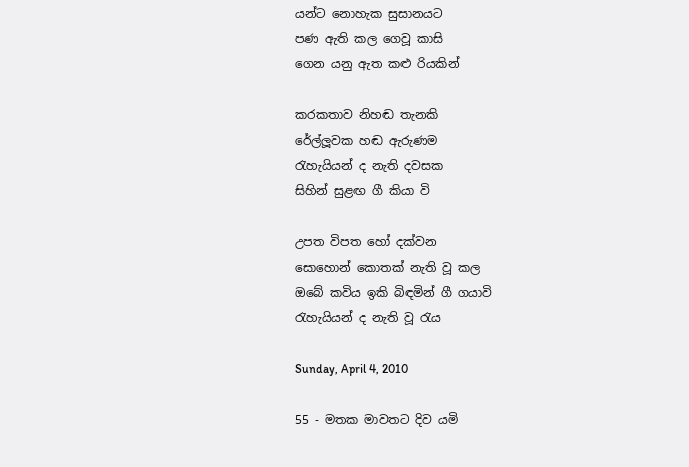යන්ට නොහැක සුසානයට
පණ ඇති කල ගෙවූ කාසි
ගෙන යනු ඇත කළු රියකින්

කරකතාව නිහඬ තැනකි
රේල්ලූවක හඬ ඇරුණම
රැහැයියන් ද නැති දවසක
සිහින් සුළඟ ගී කියා වි

උපත විපත හෝ දක්වන
සොහොන් කොතක් නැති වූ කල
ඔබේ කවිය ඉකි බිඳමින් ගී ගයාවි
රැහැයියන් ද නැති වූ රැය

Sunday, April 4, 2010

55 - මතක මාවතට දිව යමි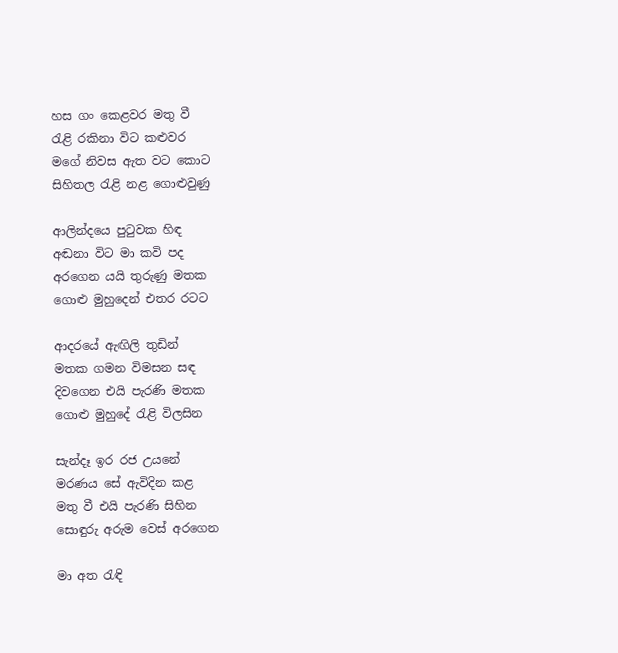හස ගං කෙළවර මතු වී
රැළි රකිනා විට කළුවර
මගේ නිවස ඇත වට කොට
සිහිතල රැළි නළ ගොළුවුණු

ආලින්දයෙ පුටුවක හිඳ
අඬනා විට මා කවි පද
අරගෙන යයි තුරුණු මතක
ගොළු මුහුදෙන් එතර රටට

ආදරයේ ඇඟිලි තුඩින්
මතක ගමන විමසන සඳ
දිවගෙන එයි පැරණි මතක
ගොළු මුහුදේ රැළි විලසින

සැන්දෑ ඉර රජ උයනේ
මරණය සේ ඇවිදින කළ
මතු වී එයි පැරණි සිහින
සොඳුරු අරුම වෙස් අරගෙන

මා අත රැඳි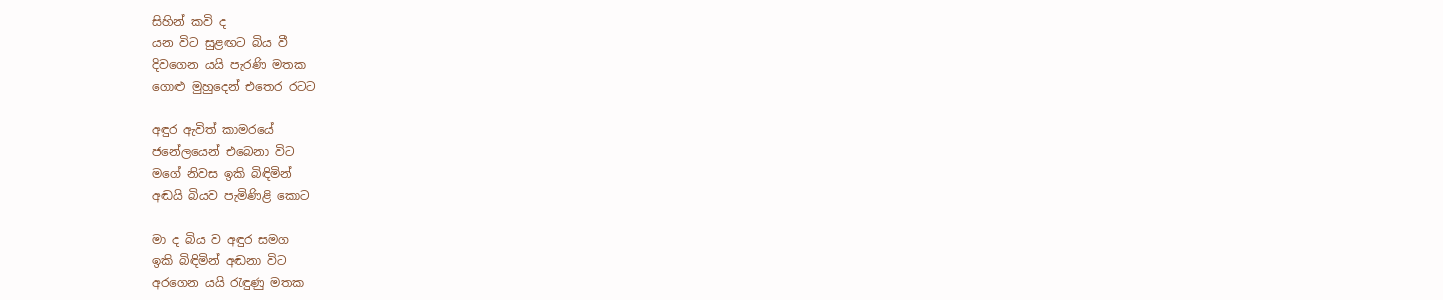සිහින් කවි ද
යන විට සුළඟට බිය වී
දිවගෙන යයි පැරණි මතක
ගොළු මුහුදෙන් එතෙර රටට

අඳුර ඇවිත් කාමරයේ
ජනේලයෙන් එබෙනා විට
මගේ නිවස ඉකි බිඳිමින්
අඬයි බියව පැමිණිළි කොට

මා ද බිය ව අඳුර සමග
ඉකි බිඳිමින් අඬනා විට
අරගෙන යයි රැඳුණු මතක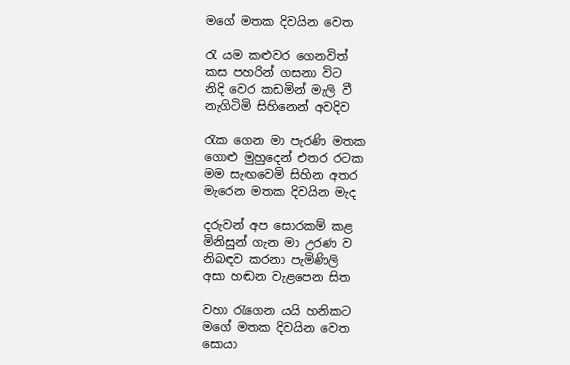මගේ මතක දිවයින වෙත

රැ යම කළුවර ගෙනවිත්
කස පහරින් ගසනා විට
නිදි වෙර කඩමින් මැලි වී
නැගිටිමි සිහිනෙන් අවදිව

රැක ගෙන මා පැරණි මතක
ගොළු මුහුදෙන් එතර රටක
මම සැඟවෙමි සිහින අතර
මැරෙන මතක දිවයින මැද

දරුවන් අප සොරකම් කළ
මිනිසුන් ගැන මා උරණ ව
නිබඳව කරනා පැමිණිලි
අසා හඬන වැළපෙන සිත

වහා රැගෙන යයි හනිකට
මගේ මතක දිවයින වෙත
සොයා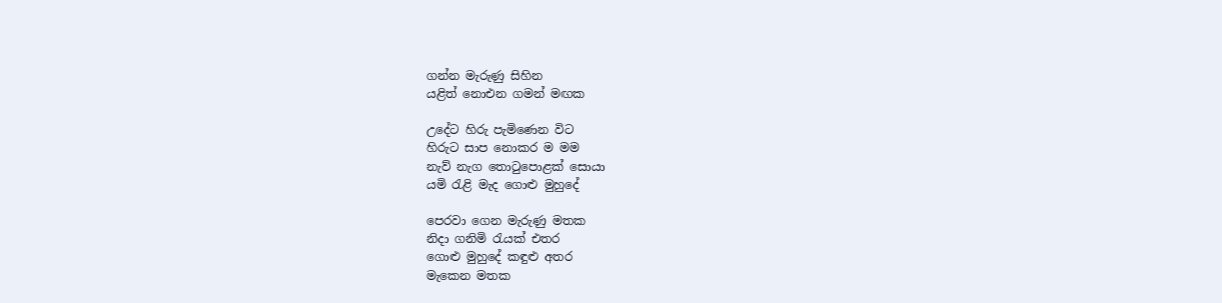ගන්න මැරුණු සිහින
යළිත් නොඑන ගමන් මඟක

උදේට හිරු පැමිණෙන විට
හිරුට සාප නොකර ම මම
නැව් නැග තොටුපොළක් සොයා
යමි රැළි මැද ගොළු මුහුදේ

පෙරවා ගෙන මැරුණු මතක
නිදා ගනිමි රැයක් එතර
ගොළු මුහුදේ කඳුළු අතර
මැකෙන මතක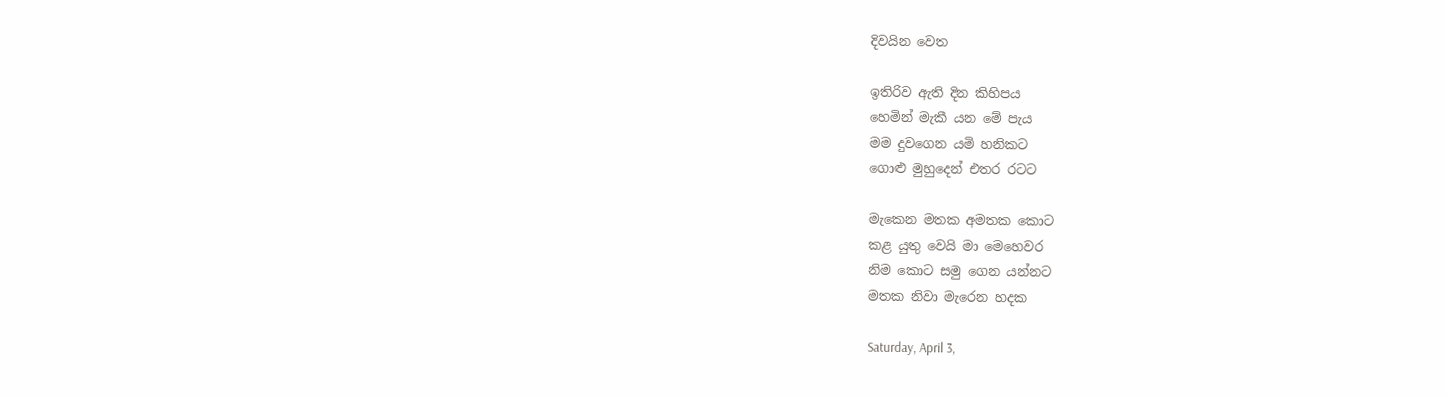දිවයින වෙත

ඉතිරිව ඇති දින කිහිපය
හෙමින් මැකී යන මේ පැය
මම දුවගෙන යමි හනිකට
ගොළු මුහුදෙන් එතර රටට

මැකෙන මතක අමතක කොට
කළ යුතු වෙයි මා මෙහෙවර
නිම කොට සමු ගෙන යන්නට
මතක නිවා මැරෙන හදක

Saturday, April 3,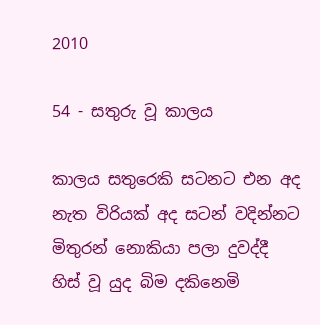2010

54 - සතුරු වූ කාලය

කාලය සතුරෙකි සටනට එන අද
නැත විරියක් අද සටන් වදින්නට
මිතුරන් නොකියා පලා දුවද්දී
හිස් වූ යුද බිම දකිනෙමි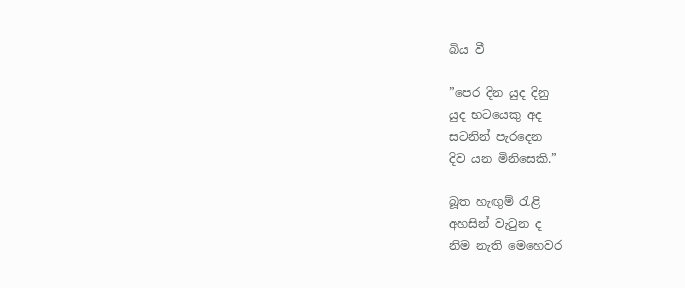බිය වී

”පෙර දින යුද දිනු
යුද භටයෙකු අද
සටනින් පැරදෙන
දිව යන මිනිසෙකි.”

බූත හැඟුම් රැළි
අහසින් වැටුන ද
නිම නැති මෙහෙවර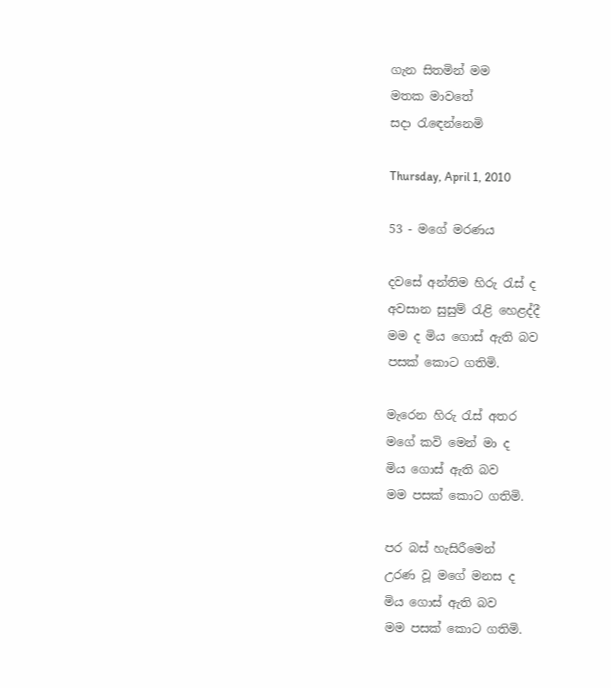ගැන සිතමින් මම
මතක මාවතේ
සදා රැඳෙන්නෙමි

Thursday, April 1, 2010

53 - මගේ මරණය

දවසේ අන්තිම හිරු රැස් ද
අවසාන සුසුම් රැළි හෙළද්දී
මම ද මිය ගොස් ඇති බව
පසක් කොට ගතිමි.

මැරෙන හිරු රැස් අතර
මගේ කවි මෙන් මා ද
මිය ගොස් ඇති බව
මම පසක් කොට ගතිමි.

පර බස් හැසිරීමෙන්
උරණ වූ මගේ මනස ද
මිය ගොස් ඇති බව
මම පසක් කොට ගතිමි.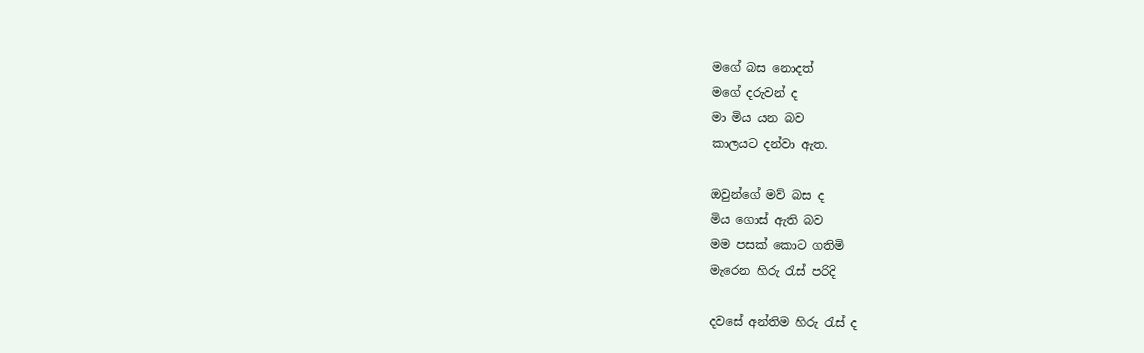මගේ බස නොදත්
මගේ දරුවන් ද
මා මිය යන බව
කාලයට දන්වා ඇත.

ඔවුන්ගේ මව් බස ද
මිය ගොස් ඇති බව
මම පසක් කොට ගතිමි
මැරෙන හිරු රැස් පරිදි

දවසේ අන්තිම හිරු රැස් ද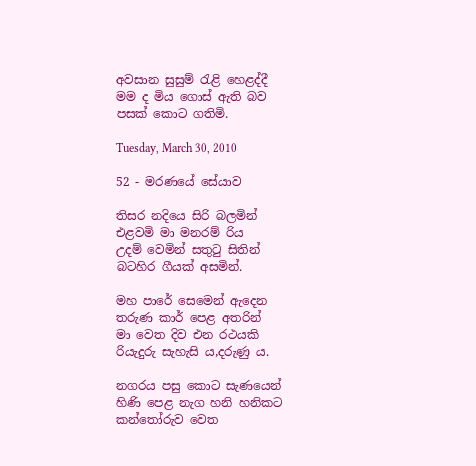අවසාන සුසුම් රැළි හෙළද්දී
මම ද මිය ගොස් ඇති බව
පසක් කොට ගතිමි.

Tuesday, March 30, 2010

52 - මරණයේ සේයාව

තිසර නදියෙ සිරි බලමින්
එළවමි මා මනරම් රිය
උදම් වෙමින් සතුටු සිතින්
බටහිර ගීයක් අසමින්.

මහ පාරේ සෙමෙන් ඇදෙන
තරුණ කාර් පෙළ අතරින්
මා වෙත දිව එන රථයකි
රියැදුරු සැහැසි ය,දරුණු ය.

නගරය පසු කොට සැණයෙන්
හිණි පෙළ නැග හනි හනිකට
කන්තෝරුව වෙත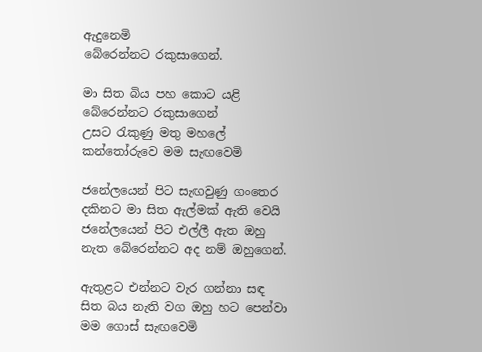ඇදුනෙමි
බේරෙන්නට රකුසාගෙන්.

මා සිත බිය පහ කොට යළි
බේරෙන්නට රකුසාගෙන්
උසට රැකුණු මතු මහලේ
කන්තෝරුවෙ මම සැඟවෙමි

ජනේලයෙන් පිට සැඟවුණු ගංතෙර
දකිනට මා සිත ඇල්මක් ඇති වෙයි
ජනේලයෙන් පිට එල්ලී ඇත ඔහු
නැත බේරෙන්නට අද නම් ඔහුගෙන්.

ඇතුළට එන්නට වැර ගන්නා සඳ
සිත බය නැති වග ඔහු හට පෙන්වා
මම ගොස් සැඟවෙමි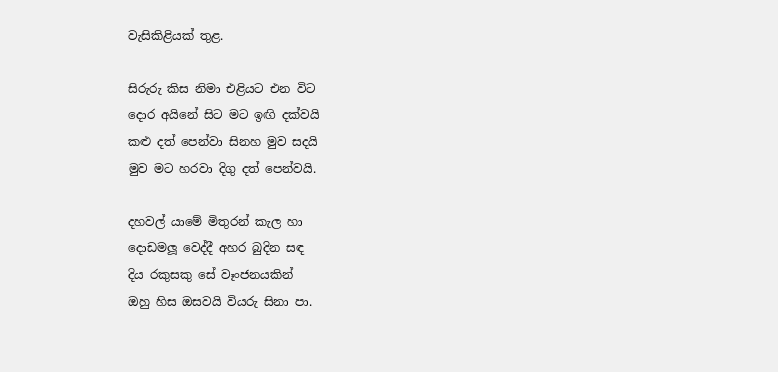වැසිකිළියක් තුළ.

සිරුරු කිස නිමා එළියට එන විට
දොර අයිනේ සිට මට ඉඟි දක්වයි
කළු දත් පෙන්වා සිනහ මුව සදයි
මුව මට හරවා දිගු දත් පෙන්වයි.

දහවල් යාමේ මිතුරන් කැල හා
දොඩමලූ වෙද්දී අහර බුදින සඳ
දිය රකුසකු සේ වෑංජනයකින්
ඔහු හිස ඔසවයි වියරු සිනා පා.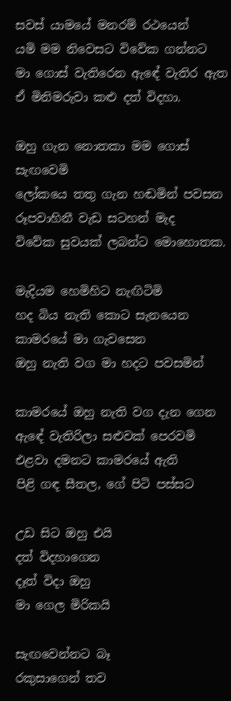සවස් යාමයේ මනරම් රථයෙන්
යමි මම නිවෙසට විවේක ගන්නට
මා ගොස් වැතිරෙන ඇඳේ වැතිර ඇත
ඒ මිනිමරුවා කළු දත් විදහා.

ඔහු ගැන නොතකා මම ගොස් සැඟවෙමි
ලෝකයෙ තතු ගැන හඬමින් පවසන
රූපවාහිනී වැඩ සටහන් මැද
විවේක සුවයක් ලබන්ට මොහොතක.

මැදියම හෙමිහිට නැඟිටිමි
හද බිය නැති කොට සැනයෙන
කාමරයේ මා ගැවසෙන
ඔහු නැති වග මා හදට පවසමින්

කාමරයේ ඔහු නැති වග දැන ගෙන
ඇඳේ වැතිරිලා සළුවක් පෙරවමි
එළවා දමනට කාමරයේ ඇති
පිළි ගඳ සීතල, ගේ පිටි පස්සට

උඩ සිට ඔහු එයි
දත් විදහාගෙන
දෑත් විදා ඔහු
මා ගෙල මිරිකයි

සැඟවෙන්නට බෑ
රකුසාගෙන් තව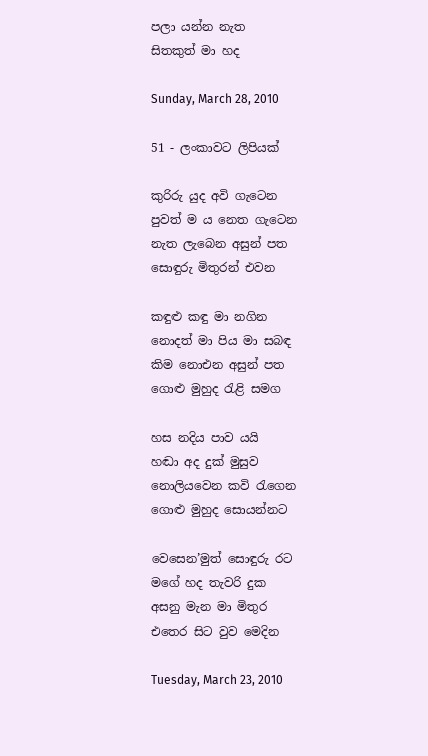පලා යන්න නැත
සිතකුත් මා හද

Sunday, March 28, 2010

51 - ලංකාවට ලිපියක්

කුරිරු යුද අවි ගැටෙන
පුවත් ම ය නෙත ගැටෙන
නැත ලැබෙන අසුන් පත
සොඳුරු මිතුරන් එවන

කඳුළු කඳු මා නගින
නොදත් මා පිය මා සබඳ
කිම නොඑන අසුන් පත
ගොළු මුහුද රැළි සමග

හස නදිය පාව යයි
හඬා අද දුක් මුසුව
නොලියවෙන කවි රැගෙන
ගොළු මුහුද සොයන්නට

වෙසෙන’මුත් සොඳුරු රට
මගේ හද තැවරි දුක
අසනු මැන මා මිතුර
එතෙර සිට වුව මෙදින

Tuesday, March 23, 2010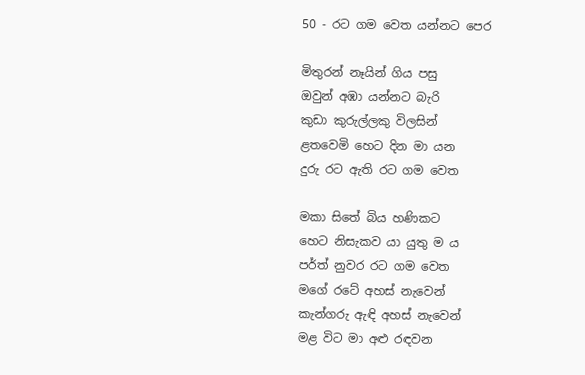50 - රට ගම වෙත යන්නට පෙර

මිතුරන් නෑයින් ගිය පසු
ඔවුන් අඹා යන්නට බැරි
කුඩා කුරුල්ලකු විලසින්
ළතවෙමි හෙට දින මා යන
දුරු රට ඇති රට ගම වෙත

මකා සිතේ බිය හණිකට
හෙට නිසැකව යා යුතු ම ය
පර්ත් නුවර රට ගම වෙත
මගේ රටේ අහස් නැවෙන්
කැන්ගරු ඇඳි අහස් නැවෙන්
මළ විට මා අළු රඳවන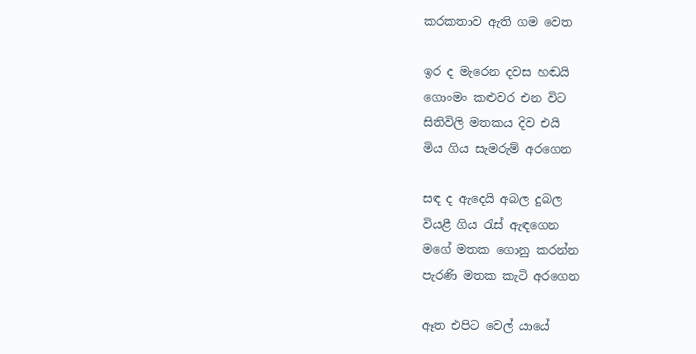කරකතාව ඇති ගම වෙත

ඉර ද මැරෙන දවස හඬයි
ගොංමං කළුවර එන විට
සිතිවිලි මතකය දිව එයි
මිය ගිය සැමරුම් අරගෙන

සඳ ද ඇදෙයි අබල දුබල
වියළී ගිය රැස් ඇඳගෙන
මගේ මතක ගොනු කරන්න
පැරණි මතක කැටි අරගෙන

ඈත එපිට වෙල් යායේ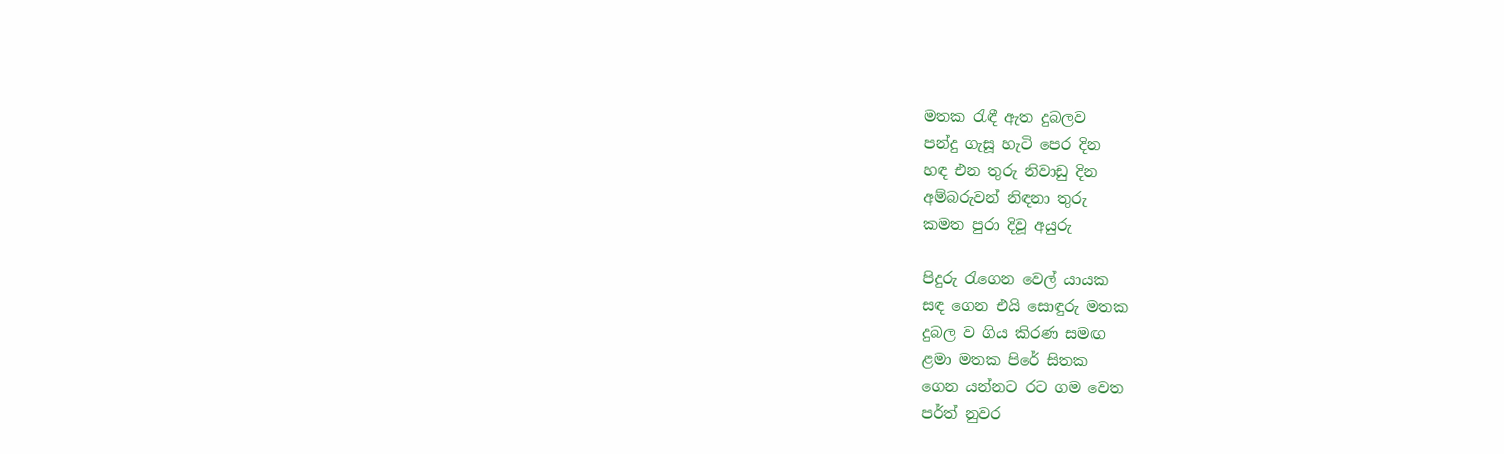මතක රැඳී ඇත දුබලව
පන්දු ගැසූ හැටි පෙර දින
හඳ එන තුරු නිවාඩු දින
අම්බරුවන් නිඳනා තුරු
කමත පුරා දිවූ අයුරු

පිදුරු රැගෙන වෙල් යායක
සඳ ගෙන එයි සොඳුරු මතක
දුබල ව ගිය කිරණ සමඟ
ළමා මතක පිරේ සිතක
ගෙන යන්නට රට ගම වෙත
පර්ත් නුවර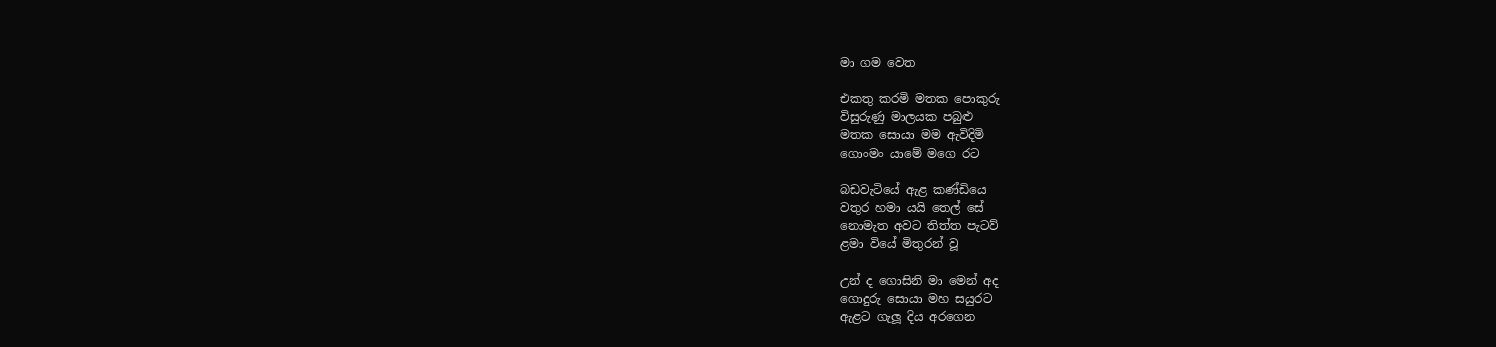මා ගම වෙත

එකතු කරමි මතක පොකුරු
විසුරුණු මාලයක පබුළු
මතක සොයා මම ඇවිදිමි
ගොංමං යාමේ මගෙ රට

බඩවැටියේ ඇළ කණ්ඩියෙ
වතුර හමා යයි තෙල් සේ
නොමැත අවට තිත්ත පැටව්
ළමා වියේ මිතුරන් වූ

උන් ද ගොසිනි මා මෙන් අද
ගොදුරු සොයා මහ සයුරට
ඇළට ගැලූ දිය අරගෙන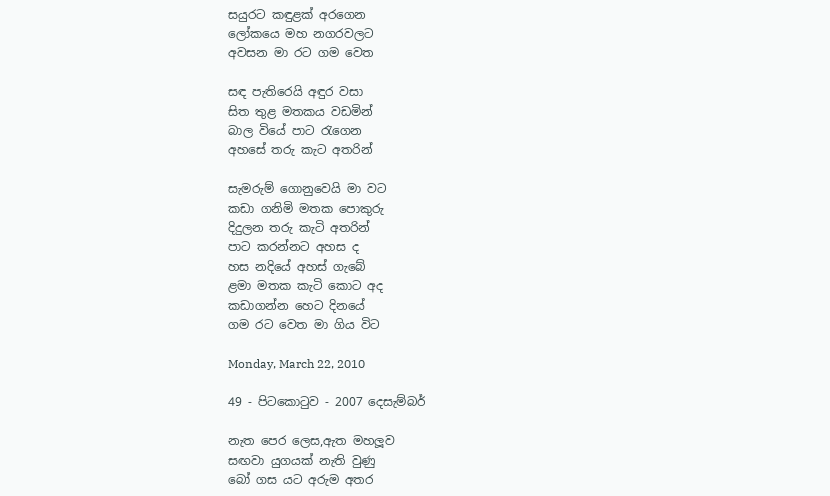සයුරට කඳුළක් අරගෙන
ලෝකයෙ මහ නගරවලට
අවසන මා රට ගම වෙත

සඳ පැතිරෙයි අඳුර වසා
සිත තුළ මතකය වඩමින්
බාල වියේ පාට රැගෙන
අහසේ තරු කැට අතරින්

සැමරුම් ගොනුවෙයි මා වට
කඩා ගනිමි මතක පොකුරු
දිදුලන තරු කැටි අතරින්
පාට කරන්නට අහස ද
හස නදියේ අහස් ගැබේ
ළමා මතක කැටි කොට අද
කඩාගන්න හෙට දිනයේ
ගම රට වෙත මා ගිය විට

Monday, March 22, 2010

49 - පිටකොටුව - 2007 දෙසැම්බර්

නැත පෙර ලෙස,ඇත මහලූව
සඟවා යුගයක් නැති වුණු
බෝ ගස යට අරුම අතර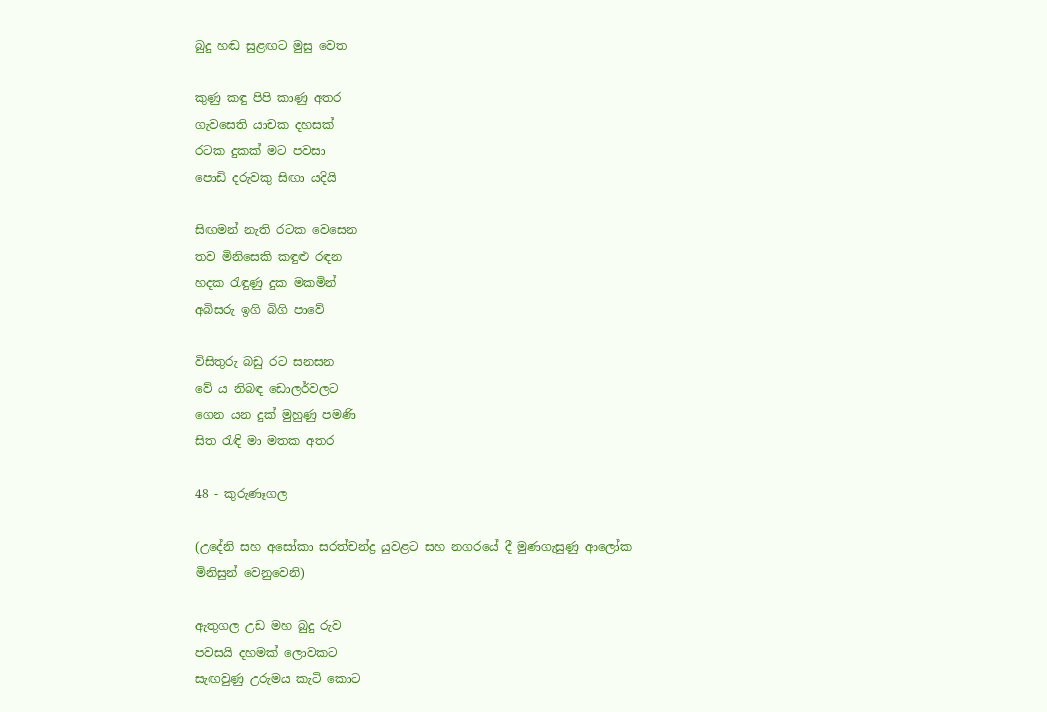බුදු හඬ සුළඟට මුසු වෙත

කුණු කඳු පිපි කාණු අතර
ගැවසෙති යාචක දහසක්
රටක දුකක් මට පවසා
පොඩි දරුවකු සිඟා යදියි

සිඟමන් නැති රටක වෙසෙන
තව මිනිසෙකි කඳුළු රඳන
හදක රැඳුණු දුක මකමින්
අබිසරු ඉගි බිගි පාවේ

විසිතුරු බඩු රට සනසන
වේ ය නිබඳ ඩොලර්වලට
ගෙන යන දුක් මුහුණු පමණි
සිත රැඳි මා මතක අතර

48 - කුරුණෑගල

(උදේනි සහ අසෝකා සරත්චන්ද්‍ර යුවළට සහ නගරයේ දී මුණගැසුණු ආලෝක මිනිසුන් වෙනුවෙනි)

ඇතුගල උඩ මහ බුදු රුව
පවසයි දහමක් ලොවකට
සැඟවුණු උරුමය කැටි කොට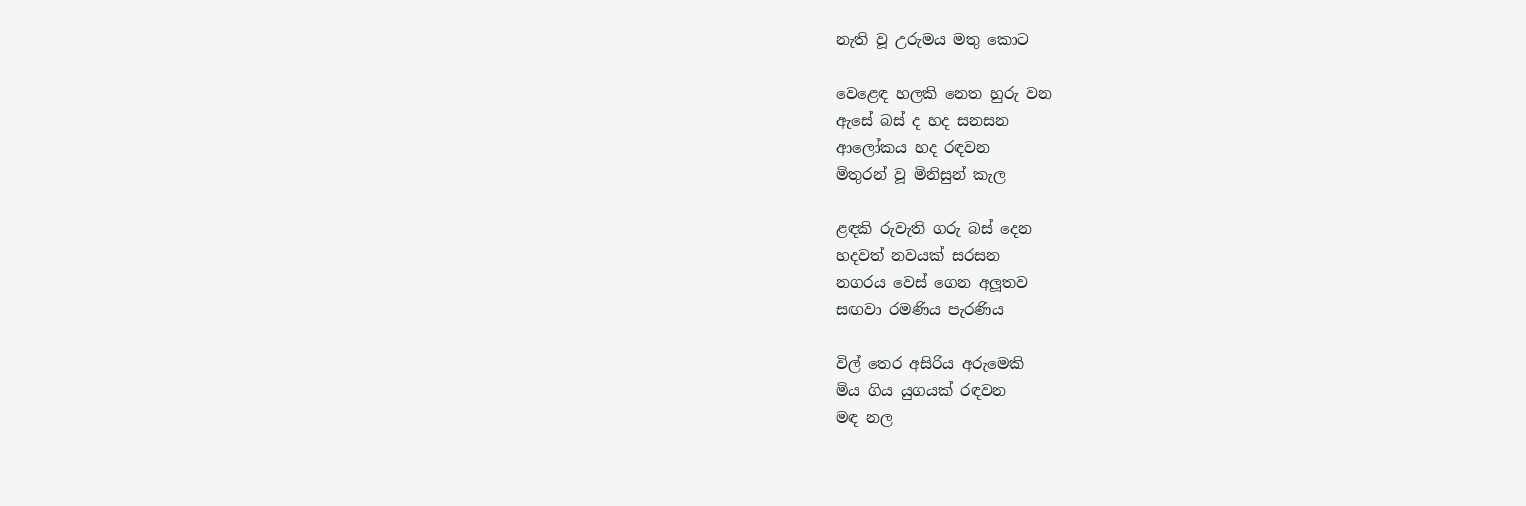නැති වූ උරුමය මතු කොට

වෙළෙඳ හලකි නෙත හුරු වන
ඇසේ බස් ද හද සනසන
ආලෝකය හද රඳවන
මිතුරන් වූ මිනිසුන් කැල

ළඳකි රුවැති ගරු බස් දෙන
හදවත් නවයක් සරසන
නගරය වෙස් ගෙන අලූතව
සඟවා රමණිය පැරණිය

විල් තෙර අසිරිය අරුමෙකි
මිය ගිය යුගයක් රඳවන
මඳ නල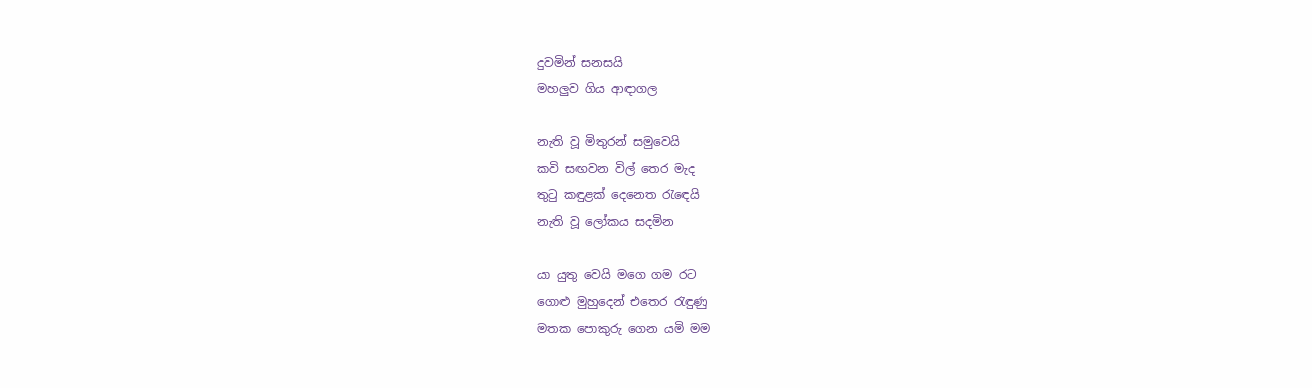දුවමින් සනසයි
මහලුව ගිය ආඳාගල

නැති වූ මිතුරන් සමුවෙයි
කවි සඟවන විල් තෙර මැද
තුටු කඳුළක් දෙනෙත රැඳෙයි
නැති වූ ලෝකය සදමින

යා යුතු වෙයි මගෙ ගම රට
ගොළු මුහුදෙන් එතෙර රැඳුණු
මතක පොකුරු ගෙන යමි මම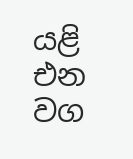යළි එන වග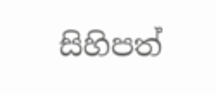සිහිපත්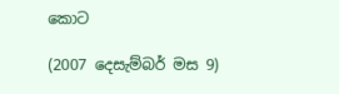කොට

(2007 දෙසැම්බර් මස 9)